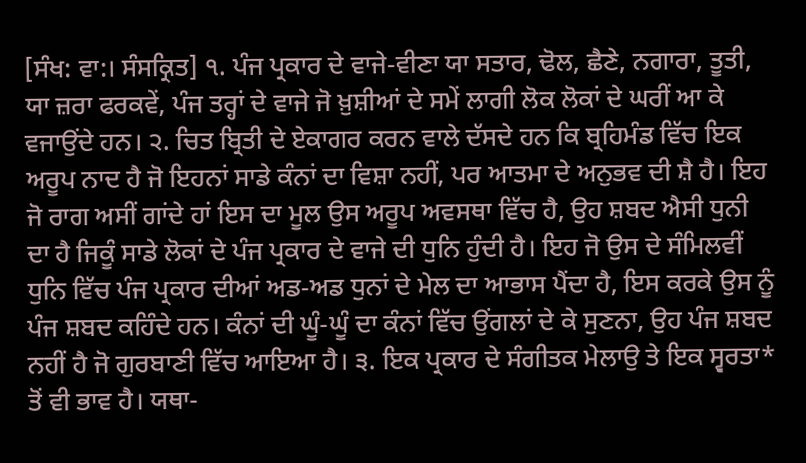[ਸੰਖ: ਵਾ:। ਸੰਸਕ੍ਰਿਤ] ੧. ਪੰਜ ਪ੍ਰਕਾਰ ਦੇ ਵਾਜੇ-ਵੀਣਾ ਯਾ ਸਤਾਰ, ਢੋਲ, ਛੈਣੇ, ਨਗਾਰਾ, ਤੂਤੀ, ਯਾ ਜ਼ਰਾ ਫਰਕਵੇਂ, ਪੰਜ ਤਰ੍ਹਾਂ ਦੇ ਵਾਜੇ ਜੋ ਖ਼ੁਸ਼ੀਆਂ ਦੇ ਸਮੇਂ ਲਾਗੀ ਲੋਕ ਲੋਕਾਂ ਦੇ ਘਰੀਂ ਆ ਕੇ ਵਜਾਉਂਦੇ ਹਨ। ੨. ਚਿਤ ਬ੍ਰਿਤੀ ਦੇ ਏਕਾਗਰ ਕਰਨ ਵਾਲੇ ਦੱਸਦੇ ਹਨ ਕਿ ਬ੍ਰਹਿਮੰਡ ਵਿੱਚ ਇਕ ਅਰੂਪ ਨਾਦ ਹੈ ਜੋ ਇਹਨਾਂ ਸਾਡੇ ਕੰਨਾਂ ਦਾ ਵਿਸ਼ਾ ਨਹੀਂ, ਪਰ ਆਤਮਾ ਦੇ ਅਨੁਭਵ ਦੀ ਸ਼ੈ ਹੈ। ਇਹ ਜੋ ਰਾਗ ਅਸੀਂ ਗਾਂਦੇ ਹਾਂ ਇਸ ਦਾ ਮੂਲ ਉਸ ਅਰੂਪ ਅਵਸਥਾ ਵਿੱਚ ਹੈ, ਉਹ ਸ਼ਬਦ ਐਸੀ ਧੁਨੀ ਦਾ ਹੈ ਜਿਕੂੰ ਸਾਡੇ ਲੋਕਾਂ ਦੇ ਪੰਜ ਪ੍ਰਕਾਰ ਦੇ ਵਾਜੇ ਦੀ ਧੁਨਿ ਹੁੰਦੀ ਹੈ। ਇਹ ਜੋ ਉਸ ਦੇ ਸੰਮਿਲਵੀਂ ਧੁਨਿ ਵਿੱਚ ਪੰਜ ਪ੍ਰਕਾਰ ਦੀਆਂ ਅਡ-ਅਡ ਧੁਨਾਂ ਦੇ ਮੇਲ ਦਾ ਆਭਾਸ ਪੈਂਦਾ ਹੈ, ਇਸ ਕਰਕੇ ਉਸ ਨੂੰ ਪੰਜ ਸ਼ਬਦ ਕਹਿੰਦੇ ਹਨ। ਕੰਨਾਂ ਦੀ ਘੂੰ-ਘੂੰ ਦਾ ਕੰਨਾਂ ਵਿੱਚ ਉਂਗਲਾਂ ਦੇ ਕੇ ਸੁਣਨਾ, ਉਹ ਪੰਜ ਸ਼ਬਦ ਨਹੀਂ ਹੈ ਜੋ ਗੁਰਬਾਣੀ ਵਿੱਚ ਆਇਆ ਹੈ। ੩. ਇਕ ਪ੍ਰਕਾਰ ਦੇ ਸੰਗੀਤਕ ਮੇਲਾਉ ਤੇ ਇਕ ਸ੍ਵਰਤਾ* ਤੋਂ ਵੀ ਭਾਵ ਹੈ। ਯਥਾ-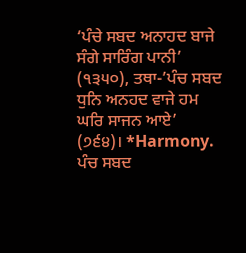‘ਪੰਚੇ ਸਬਦ ਅਨਾਹਦ ਬਾਜੇ ਸੰਗੇ ਸਾਰਿੰਗ ਪਾਨੀ’ (੧੩੫੦), ਤਥਾ-’ਪੰਚ ਸਬਦ ਧੁਨਿ ਅਨਹਦ ਵਾਜੇ ਹਮ ਘਰਿ ਸਾਜਨ ਆਏ’ (੭੬੪)। *Harmony.
ਪੰਚ ਸਬਦ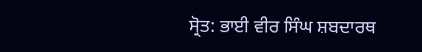ਸ੍ਰੋਤ: ਭਾਈ ਵੀਰ ਸਿੰਘ ਸ਼ਬਦਾਰਥ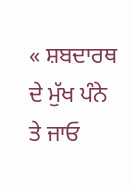« ਸ਼ਬਦਾਰਥ ਦੇ ਮੁੱਖ ਪੰਨੇ ਤੇ ਜਾਓ